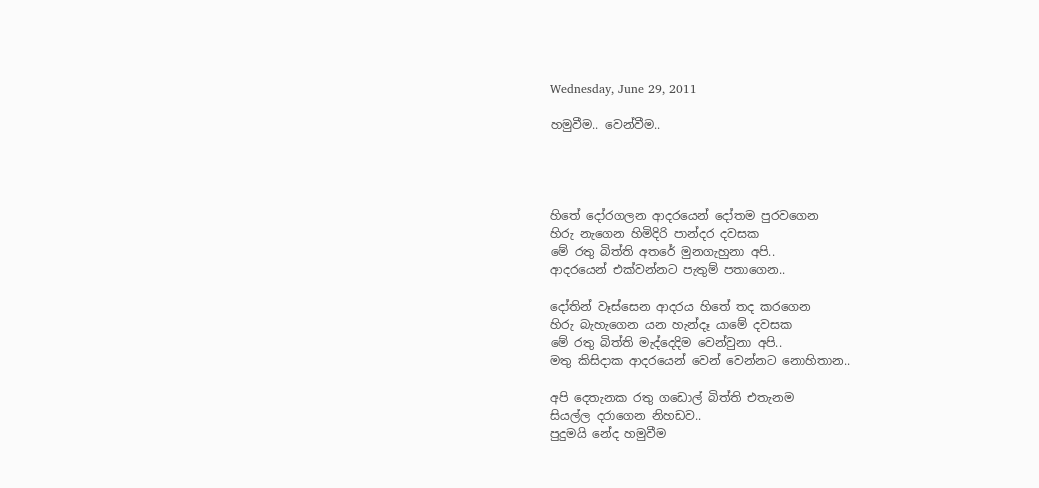Wednesday, June 29, 2011

හමුවීම.. වෙන්වීම..




හිතේ දෝරගලන ආදරයෙන් දෝතම පුරවගෙන
හිරු නැගෙන හිමිදිරි පාන්දර දවසක
මේ රතු බිත්ති අතරේ මුනගැහුනා අපි..
ආදරයෙන් එක්වන්නට පැතුම් පතාගෙන..

දෝතින් වෑස්සෙන ආදරය හිතේ තද කරගෙන
හිරු බැහැගෙන යන හැන්දෑ යාමේ දවසක
මේ රතු බිත්ති මැද්දෙදිම වෙන්වුනා අපි..
මතු කිසිදාක ආදරයෙන් වෙන් වෙන්නට නොහිතාන..

අපි දෙතැනක රතු ගඩොල් බිත්ති එතැනම
සියල්ල දරාගෙන නිහඩව..
පුදුමයි නේද හමුවීම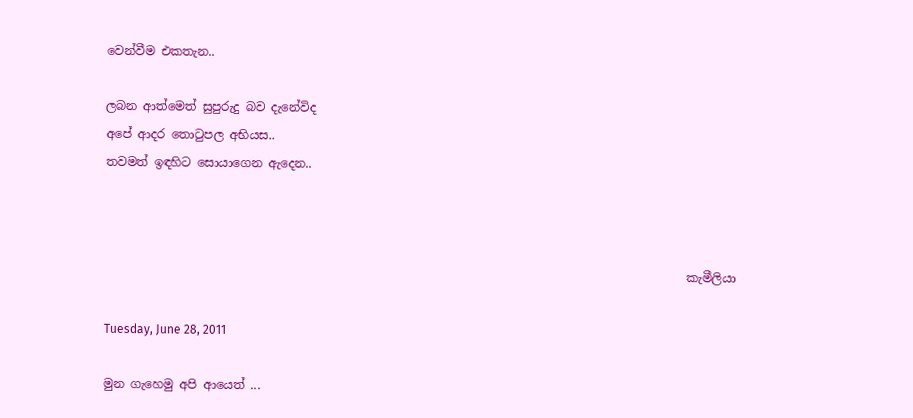වෙන්වීම එකතැන..

ලබන ආත්මෙත් සුපුරුදු බව දැනේවිද
අපේ ආදර තොටුපල අභියස..
තවමත් ඉඳහිට සොයාගෙන ඇදෙන..



                                                                                                 කැමීලියා

Tuesday, June 28, 2011

මුන ගැහෙමු අපි ආයෙත් ...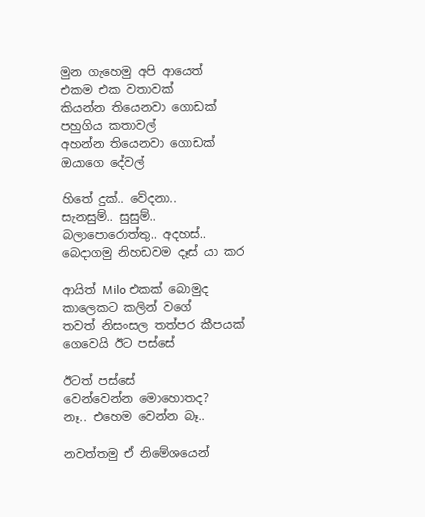මුන ගැහෙමු අපි ආයෙත්
එකම එක වතාවක්
කියන්න තියෙනවා ගොඩක්
පහුගිය කතාවල්
අහන්න තියෙනවා ගොඩක්
ඔයාගෙ දේවල්

හිතේ දුක්.. වේදනා..
සැනසුම්.. සුසුම්..
බලාපොරොත්තු.. අදහස්..
බෙදාගමු නිහඩවම දෑස් යා කර

ආයිත් Milo එකක් බොමුද
කාලෙකට කලින් ‍වගේ
තවත් නිසංසල තත්පර කීපයක්
ගෙවෙයි ඊ‍ට පස්සේ

ඊටත් පස්සේ
වෙන්වෙන්න මොහොතද?
නෑ.. එහෙම වෙන්න බෑ..

නවත්තමු ඒ නිමේශයෙන්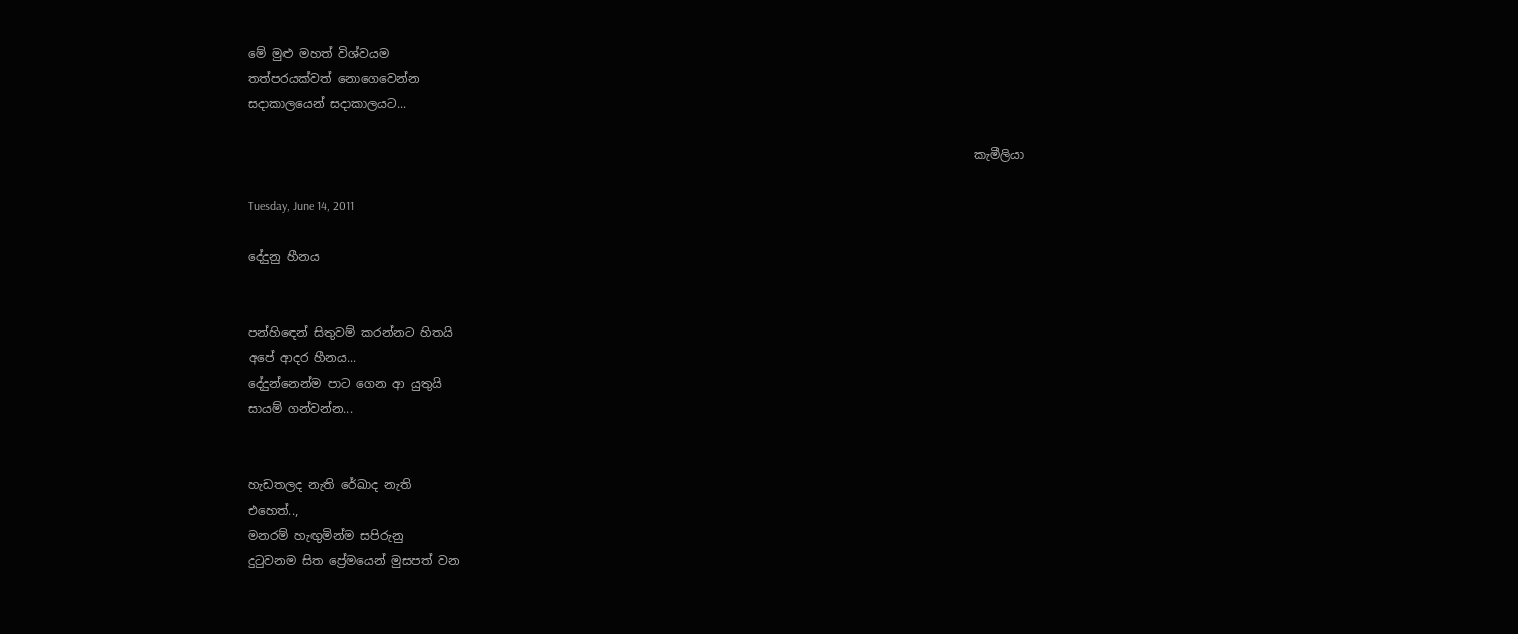මේ මුළු මහත් විශ්වයම
තත්පරයක්වත් නොගෙවෙන්න
සදාකාලයෙන් සදාකාලයට...

                                                                                                                         කැමීලියා

Tuesday, June 14, 2011

දේදුනු හීනය


පන්හි‍ඳෙන් සිතුවම් කරන්නට හිතයි
අපේ ආදර හීනය...
දේදුන්නෙන්ම පාට ගෙන ආ යුතුයි
සායම් ගන්වන්න...


හැඩතලද නැති රේඛාද නැති
එහෙත්..,
මනරම් හැඟුමින්ම සපිරුනු
දුටුවනම සිත ප්‍රේමයෙන් මුසපත් වන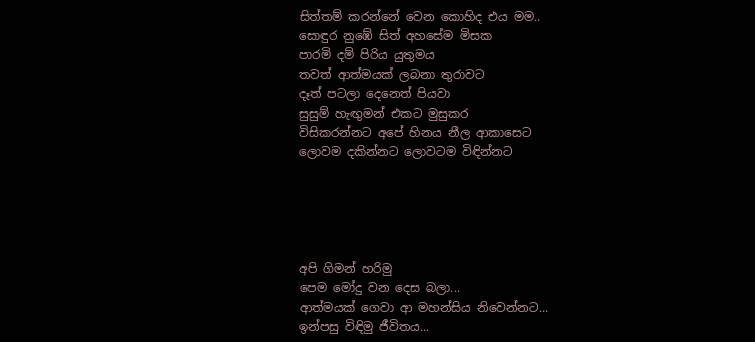සිත්තම් කරන්නේ වෙන කොහිද එය මම..
සොඳුර නුඹේ සිත් අහසේම මිසක
පාරමි දම් පිරිය යුතුමය
තවත් ආත්මයක් ලබනා තුරාවට
දෑත් පටලා දෙනෙත් පියවා
සුසුම් හැඟුමන් එකට මුසුකර
විසිකරන්නට අපේ හිනය නීල ආකාසෙට
ලොවම දකින්නට ලොවටම විඳින්නට





අපි ගිමන් හරිමු
පෙම මෝදු වන දෙස බලා...
ආත්මයක් ගෙවා ආ මහන්සිය නිවෙන්නට...
ඉන්පසු විඳිමු ජීවිතය...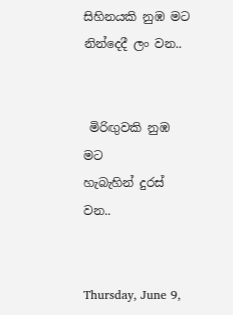සිහිනයකි නුඹ මට
නින්දෙදී ලං වන..


 මිරිඟුවකි නුඹ මට
හැබැහින් දුරස් වන..


Thursday, June 9,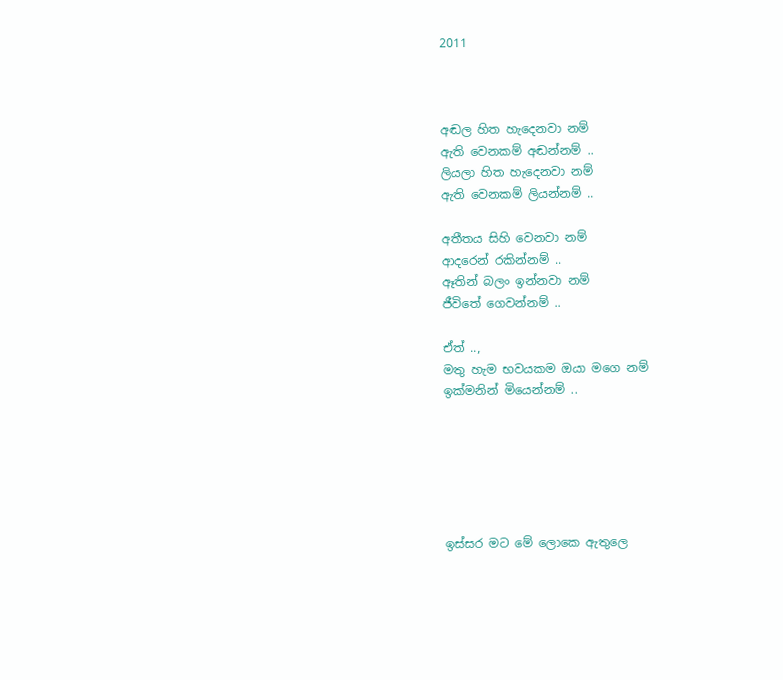2011



අඬල හිත හැදෙනවා නම්
ඇති වෙනකම් අඬන්නම් ..
ලියලා හිත හැදෙනවා නම්
ඇති වෙනකම් ලියන්නම් ..

අතීතය සිහි වෙනවා නම්
ආදරෙන් රකින්නම් ..
ඈතින් බලං ඉන්නවා නම්
ජීවිතේ ගෙවන්නම් ..

ඒත් ..,
මතු හැම භවයකම ඔයා මගෙ නම්
ඉක්මනින් මියෙන්නම් ..






ඉස්සර මට මේ ලොකෙ ඇතුලෙ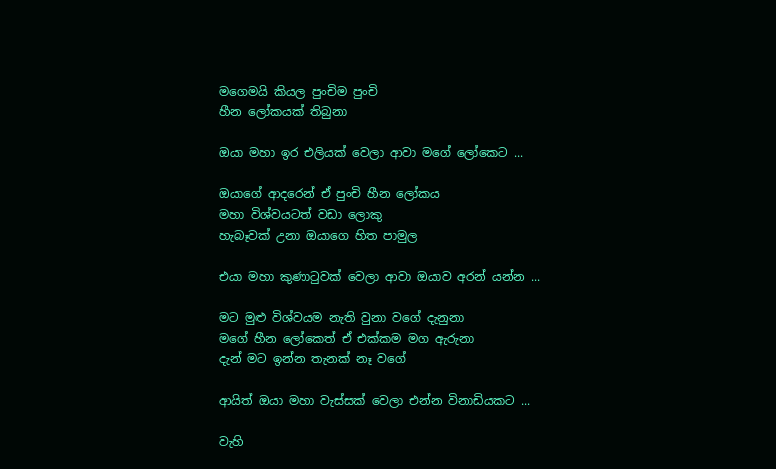මගෙමයි කියල පුංචිම පුංචි
හීන ලෝකයක් තිබුනා

ඔයා මහා ඉර එලියක් වෙලා ආවා මගේ ලෝකෙට ...

ඔයාගේ ආදරෙන් ඒ පුංචි හීන ලෝකය
මහා විශ්වයටත් වඩා ලොකු
හැබෑවක් උනා ඔයාගෙ හිත පාමුල

එයා මහා කුණාටුවක් වෙලා ආවා ඔයාව අරන් යන්න ...

මට මුළු විශ්වයම නැති වුනා වගේ දැනුනා
මගේ හීන ලෝකෙත් ඒ එක්කම මග ඇරුනා
දැන් මට ඉන්න තැනක් නෑ වගේ

ආයිත් ඔයා මහා වැස්සක් වෙලා එන්න විනාඩියකට ...

වැහි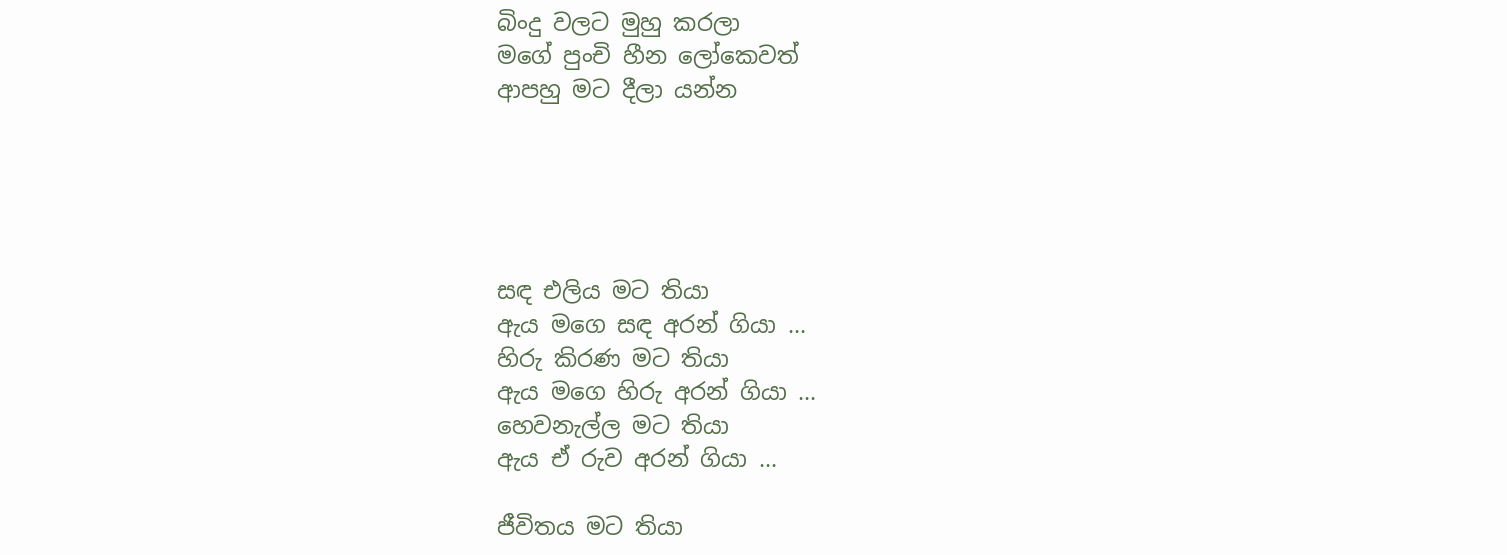බිංදු වලට මුහු කරලා
මගේ පුංචි හීන ලෝකෙවත්
ආපහු මට දීලා යන්න





සඳ එලිය මට තියා
ඇය මගෙ සඳ අරන් ගියා ...
හිරු කිරණ ම‍ට තියා
ඇය මගෙ හිරු අරන් ගියා ...
හෙවනැල්ල මට තියා
ඇය ඒ රුව අරන් ගියා ...

ජීවිතය මට තියා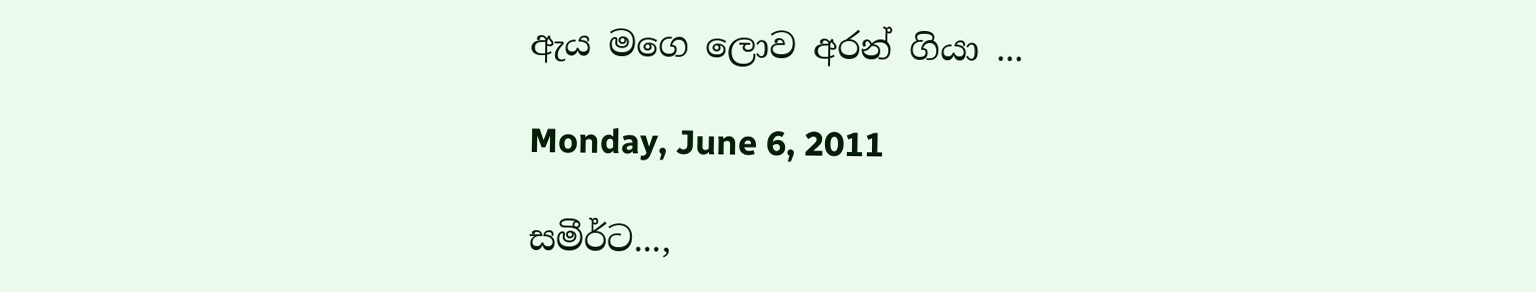ඇය මගෙ ලොව අරන් ගියා ...

Monday, June 6, 2011

සමීර්ට...,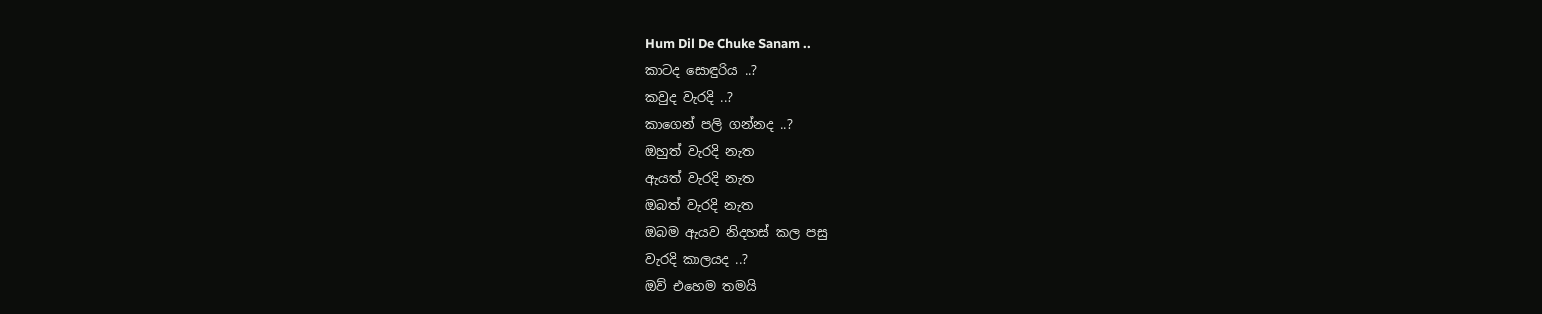Hum Dil De Chuke Sanam ..
කාටද සොඳුරිය ..?
කවුද වැරදි ..?
කාගෙන් පලි ගන්නද ..?
ඔහුත් වැරදි නැත
ඇයත් වැරදි නැත
ඔබත් වැරදි නැත
ඔබම ඇයව නිදහස් කල පසු
වැරදි කාලයද ..?
ඔව් එහෙම තමයි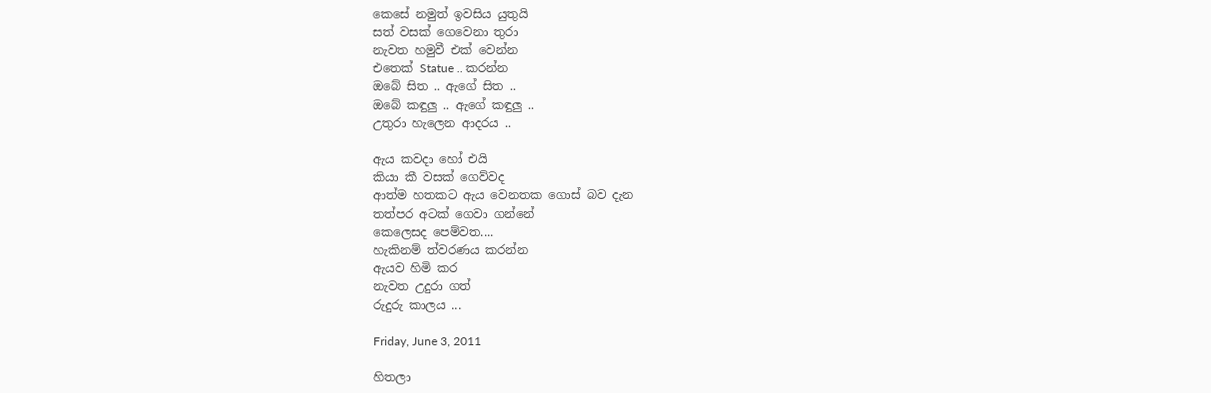කෙසේ නමුත් ඉවසිය යුතුයි
සත් වසක් ගෙවෙනා තුරා
නැවත හමුවී එක් වෙන්න
එතෙක් Statue .. කරන්න
ඔබේ සිත .. ඇගේ සිත ..
ඔබේ කඳුලු .. ඇගේ කඳුලු ..
උතුරා හැලෙන ආදරය ..

ඇය කවදා හෝ එයි
කියා කී වසක් ගෙව්වද
ආත්ම හතකට ඇය වෙනතක ගොස් බව දැන
තත්පර අටක් ගෙවා ගන්නේ
කෙලෙසද පෙම්වත....
හැකිනම් ත්වරණය කරන්න
ඇයව හිමි කර
නැවත උදුරා ගත්
රුදුරු කාලය ...

Friday, June 3, 2011

හිතලා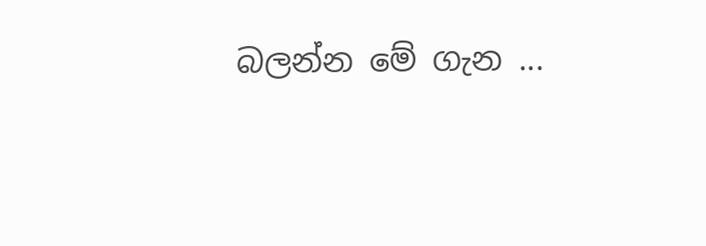බලන්න මේ ගැන ...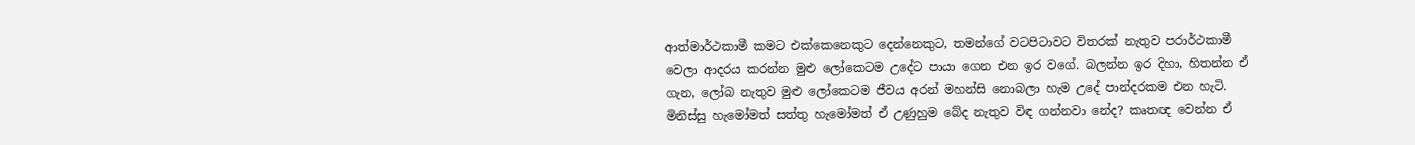ආත්මාර්ථකාමී කමට එක්කෙනෙකුට දෙන්නෙකුට, තමන්ගේ වටපිටාවට විතරක් නැතුව පරාර්ථකාමී වෙලා ආදරය කරන්න මුළු ලෝකෙටම උදේට පායා ගෙන එන ඉර වගේ. බලන්න ඉර දිහා, හිතන්න ඒ ගැන, ලෝබ නැතුව මුළු ලෝකෙටම ජීවය අරන් මහන්සි නොබලා හැම උදේ පාන්දරකම එන හැටි. මිනිස්සු හැමෝමත් සත්තු හැමෝමත් ඒ උණුහුම බේද නැතුව විඳ ගන්නවා නේද? කෘතඥ වෙන්න ඒ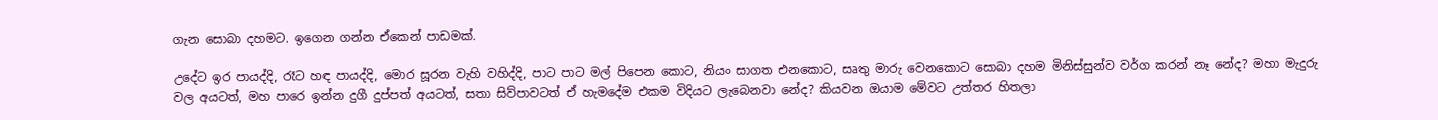ගැන සොබා දහමට. ඉගෙන ගන්න ඒකෙන් පාඩමක්.

උදේට ඉර පායද්දි, රෑට හඳ පායද්දි, මොර සූරන වැහි වහිද්දි, පාට පාට මල් පිපෙන කොට, නියං සාගත එනකොට, සෘතු මාරු වෙනකොට සොබා දහම මිනිස්සුන්ව වර්ග කරන් නෑ නේද? මහා මැදුරු වල අයටත්, මහ පාරෙ ඉන්න දුගී දුප්පත් අයටත්, සතා සිව්පාවටත් ඒ හැමදේම එකම විදියට ලැබෙනවා නේද? කියවන ඔයාම මේවට උත්තර හිතලා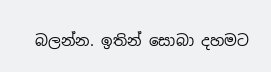බලන්න. ඉතින් සොබා දහමට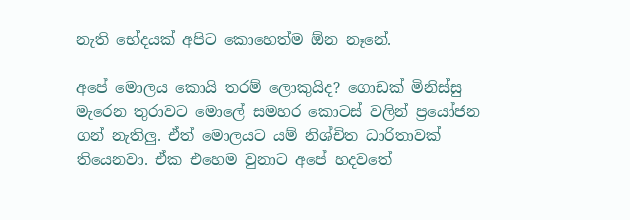නැති භේදයක් අපිට කොහෙත්ම ඕන නෑනේ.

අපේ මොලය කොයි තරම් ලොකුයිද? ගොඩක් මිනිස්සු මැරෙන තුරාවට මොලේ සමහර කොටස් වලින් ප්‍රයෝජන ගන් නැතිලු. ඒත් මොලය‍ට යම් නිශ්චිත ධාරිතාවක් තියෙනවා. ඒක එහෙම වුනාට අපේ හදවතේ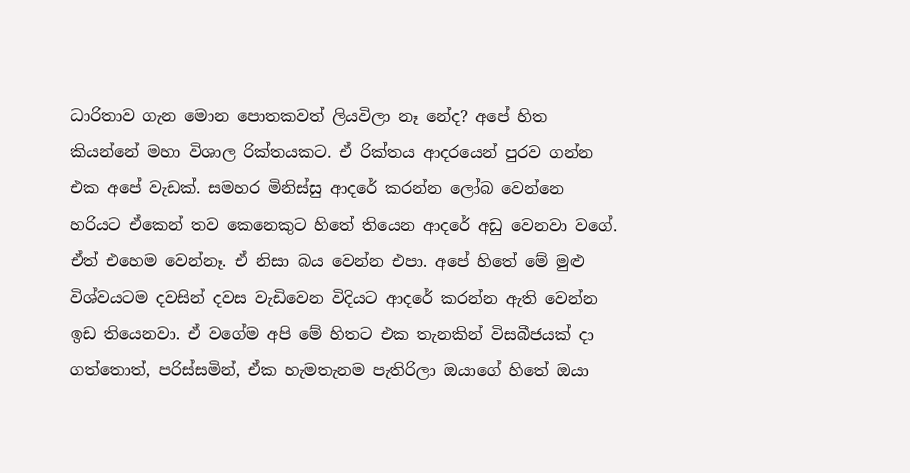ධාරිතාව ගැන මොන පොතකවත් ලියවිලා නෑ නේද? අපේ හිත කියන්නේ මහා විශාල රික්තයක‍ට. ඒ රික්තය ආදරයෙන් පුරව ගන්න එක අපේ වැඩක්. සමහර මිනිස්සු ආදරේ කරන්න ලෝබ වෙන්නෙ හරියට ඒකෙන් තව කෙනෙකුට හිතේ තියෙන ආදරේ අඩු වෙනවා වගේ. ඒත් එහෙම වෙන්නෑ. ඒ නිසා බය වෙන්න එපා. අපේ හිතේ මේ මුළු විශ්වයටම දවසින් දවස වැඩිවෙන විදියට ආදරේ කරන්න ඇති වෙන්න ඉඩ තියෙනවා. ඒ වගේම අපි මේ හිත‍ට එක තැනකින් විසබීජයක් දා ගත්තොත්, පරිස්සමින්, ඒක හැමතැනම පැතිරිලා ඔයාගේ හිතේ ඔයා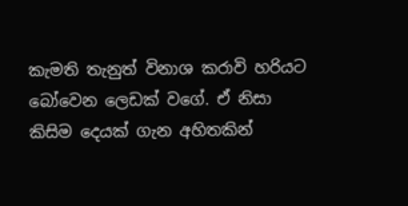කැමති තැනුත් විනාශ කරාවි හරියට බෝවෙන ලෙඩක් වගේ. ඒ නිසා කිසිම දෙයක් ගැන අහිතකින්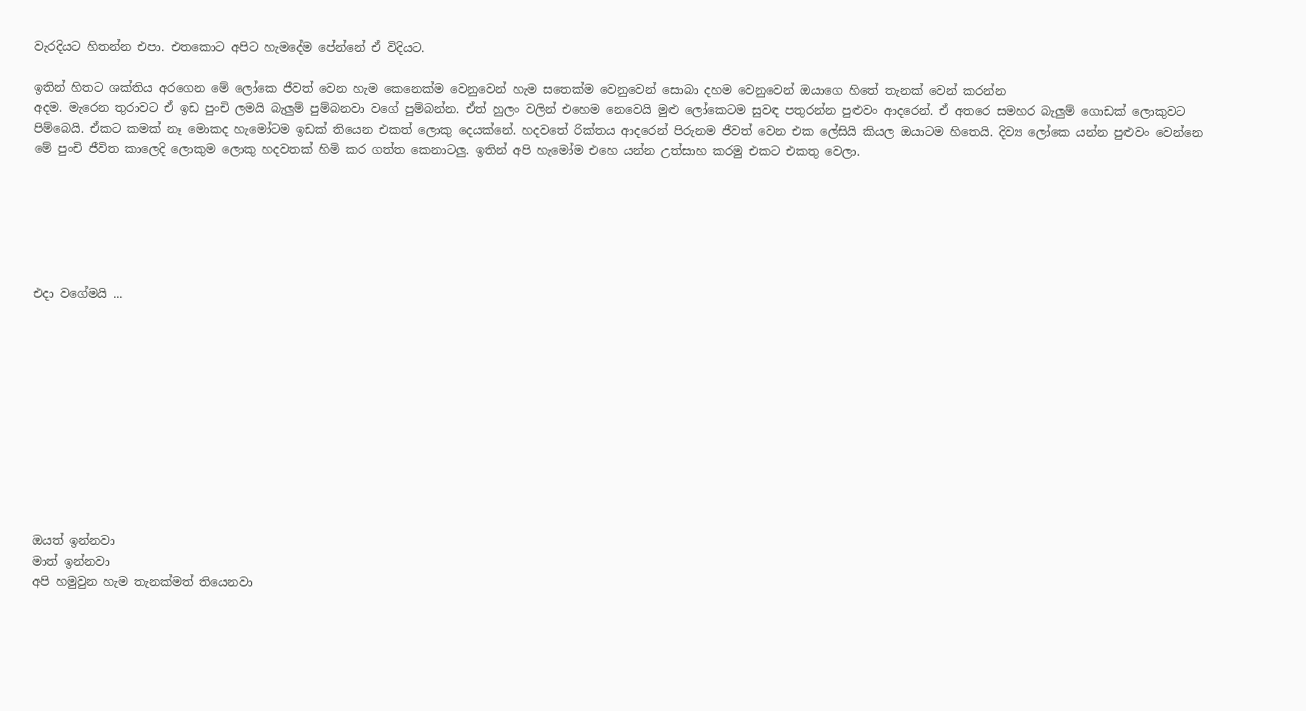වැරදියට හිතන්න එපා. එතකොට අපිට හැමදේම පේන්නේ ඒ විදියට.

ඉතින් හිතට ශක්තිය අරගෙන මේ ලෝකෙ ජීවත් වෙන හැම කෙනෙක්ම වෙනුවෙන් හැම සතෙක්ම වෙනුවෙන් සොබා දහම වෙනුවෙන් ඔයාගෙ හිතේ තැනක් වෙන් කරන්න
අදම. මැරෙන තුරාවට ඒ ඉඩ පුංචි ලමයි බැලුම් පුම්බනවා ‍වගේ පුම්බන්න. ඒත් හුලං වලින් එහෙම නෙවෙයි මුළු ලෝකෙටම සුවඳ පතුරන්න පුළුවං ආදරෙන්. ඒ අතරෙ සමහර බැලුම් ගොඩක් ලොකුවට පිම්බෙයි. ඒකට කමක් නෑ මොකද හැමෝටම ඉඩක් තියෙන එකත් ලොකු දෙයක්නේ. හදවතේ රික්තය ආදරෙන් පිරුනම ජීවත් වෙන එක ලේසියි කියල ඔයාටම හිතෙයි. දිව්‍ය ලෝකෙ යන්න පුළුවං වෙන්නෙ මේ පුංචි ජීවිත කාලෙදි ලොකුම ලොකු හදවතක් හිමි කර ගත්ත කෙනාටලු. ඉතින් අපි හැමෝම එහෙ යන්න උත්සාහ කරමු එකට එකතු වෙලා.






එදා වගේමයි ...











ඔයත් ඉන්නවා
මාත් ඉන්නවා
අපි හමුවුන හැම තැනක්මත් තියෙනවා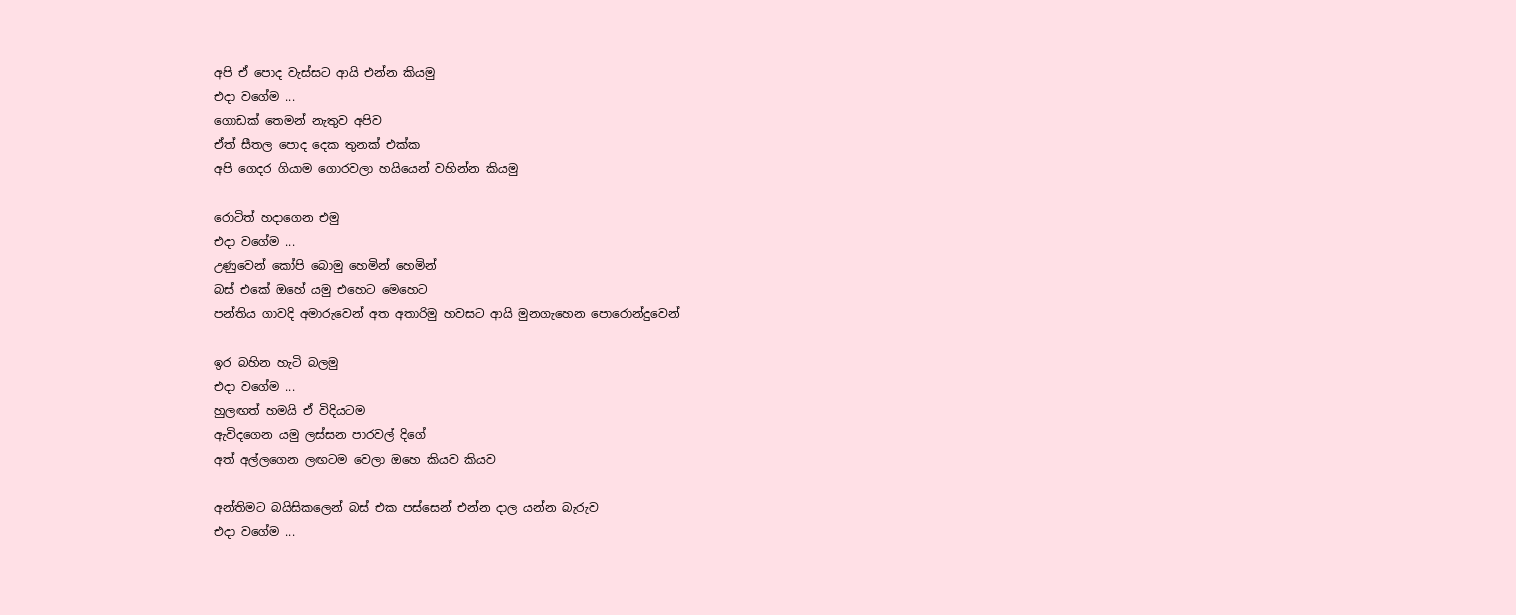අපි ඒ පොද වැස්සට ආයි එන්න කියමු
එදා වගේම ...
ගොඩක් තෙමන් නැතුව අපිව
ඒත් සීතල පොද දෙක තුනක් එක්ක
අපි ගෙදර ගියාම ගොරවලා හයියෙන් වහින්න කියමු

රොටිත් හදාගෙන එමු
එදා වගේම ...
උණුවෙන් කෝපි බොමු හෙමින් හෙමින්
බස් එකේ ඔහේ යමු එහෙට මෙහෙට
පන්තිය ගාවදි අමාරුවෙන් අත අතාරිමු හවසට ආයි මුනගැහෙන පොරොන්දුවෙන්

ඉර බහින හැටි බලමු
එදා වගේම ...
හුලඟත් හමයි ඒ විදියටම
ඇවිදගෙන යමු ලස්සන පාරවල් දිගේ
අත් අල්ලගෙන ලඟටම වෙලා ඔහෙ කියව කියව

අන්තිමට බයිසිකලෙන් බස් එක පස්සෙන් එන්න දාල යන්න බැරුව
එදා වගේම ...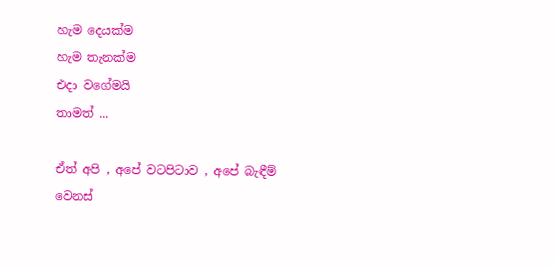හැම දෙයක්ම
හැම තැනක්ම
එදා වගේමයි
තාමත් ...

ඒත් අපි , අපේ වටපිටාව , අපේ බැඳීම්
වෙනස්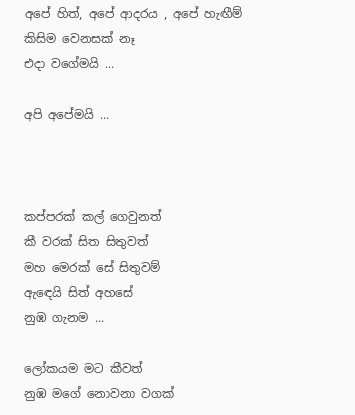අපේ හිත්, අපේ ආදරය , අපේ හැඟීම්
කිසිම වෙනසක් නෑ
එදා වගේමයි ...

අපි අපේමයි ...



කප්පරක් කල් ගෙවුනත්
කී වරක් සිත සිතුවත්
මහ මෙරක් සේ සිතුවම්
ඇ‍ඳෙයි සිත් අහසේ
නුඹ ගැනම ...

ලෝකයම මට කීවත්
නුඹ මගේ නොවනා වගක්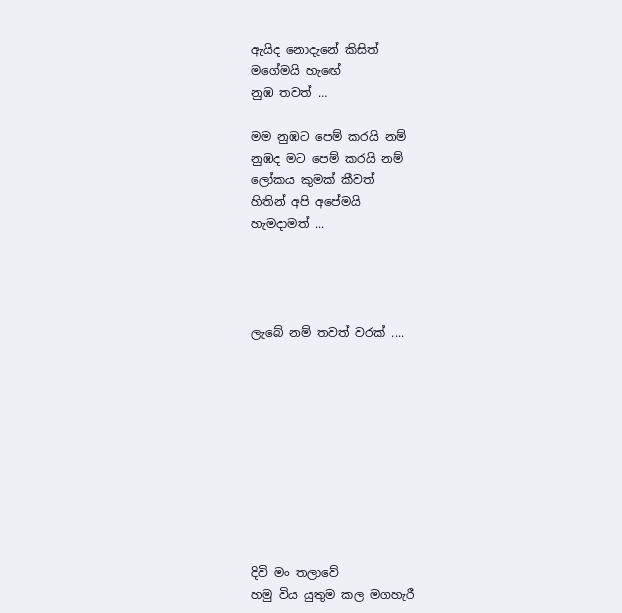ඇයිද නොදැනේ කිසිත්
මගේමයි හැ‍ඟේ
නුඹ තවත් …

මම නුඹට පෙම් කරයි නම්
නුඹද මට පෙම් කරයි නම්
ලෝකය කුමක් කීවත්
හිතින් අපි අපේමයි
හැමදාමත් ...




ලැබේ නම් තවත් වරක් ....










දිවි මං තලාවේ
හමු විය යුතුම කල මගහැරී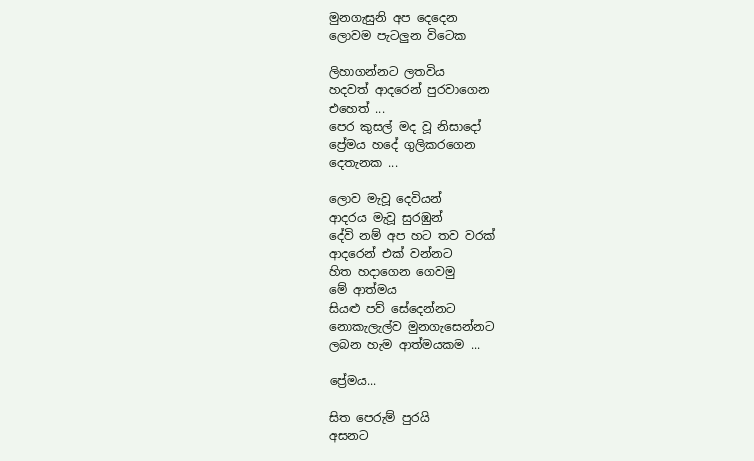මුනගැසුනි අප දෙදෙන
ලොවම පැටලුන විටෙක

ලිහාගන්නට ලතවිය
හදවත් ආදරෙන් පුරවාගෙන
එහෙත් ...
පෙර කුසල් මද වූ නිසාදෝ
ප්‍රේමය හදේ ගුලිකරගෙන
දෙතැනක ...

ලොව මැවූ දෙවියන්
ආදරය මැවූ සුරඹුන්
දේවි නම් අප හට තව වරක්
ආදරෙන් එක් වන්නට
හිත හදාගෙන ගෙවමු
මේ ආත්මය
සියළු පව් සේදෙන්නට
නොකැලැල්ව මුනගැසෙන්නට
ලබන හැම ආත්මයකම ...

ප්‍රේමය...

සිත පෙරුම් පුරයි
අසනට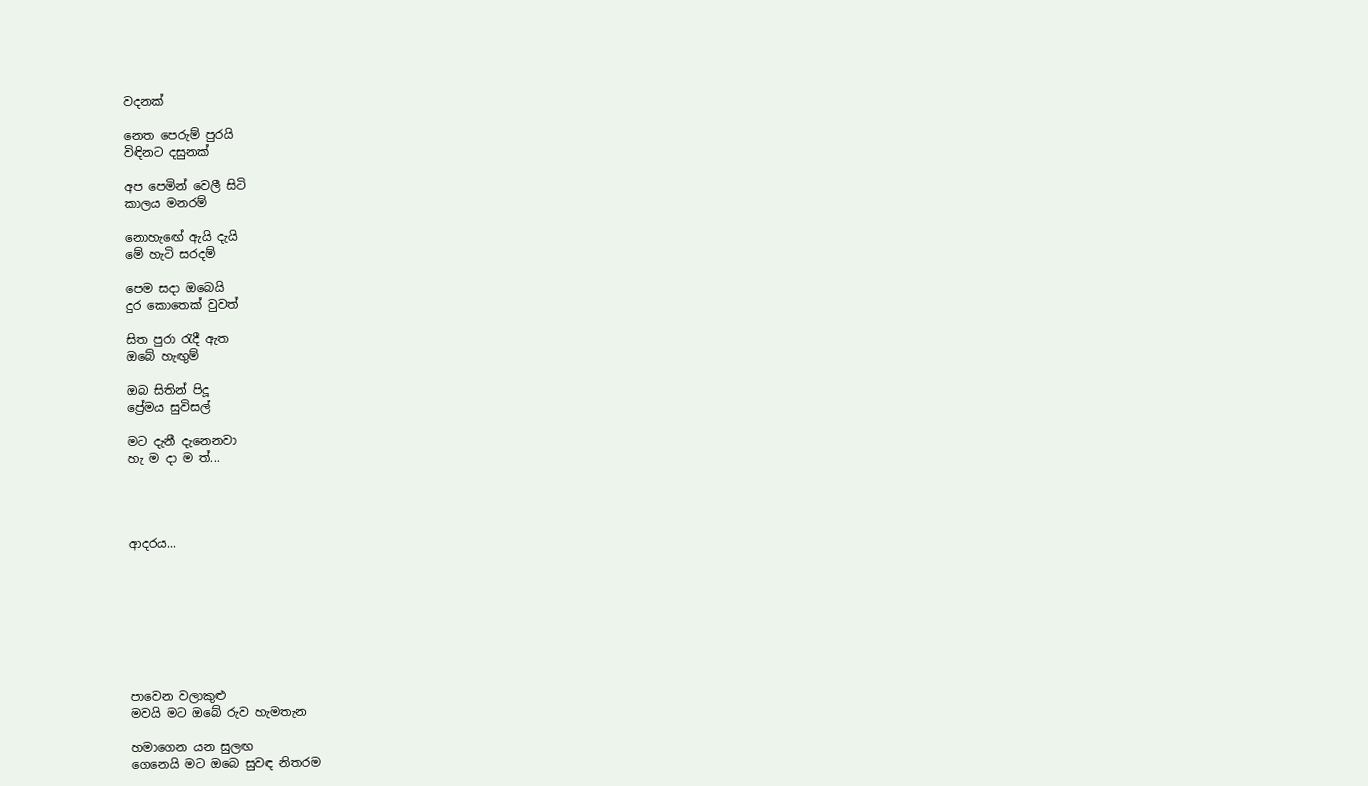වදනක්

නෙත පෙරුම් පුරයි
විඳිනට දසුනක්

අප පෙමින් වෙලී සිටි
කාලය මනරම්

නොහැ‍ඟේ ඇයි දැයි
මේ හැටි සරදම්

පෙම සදා ඔබෙයි
දුර කොතෙක් වුවත්

සිත පුරා රැදී ඇත
ඔබේ හැඟුම්

ඔබ සිතින් පිදූ
ප්‍රේමය සුවිසල්

මට දැනී දැනෙනවා
හැ ම දා ම ත්...




ආදරය...








පාවෙන වලාකුළු
මවයි මට ඔබේ රුව හැමතැන

හමාගෙන යන සුලඟ
ගෙනෙයි මට ඔබෙ සුවඳ නිතරම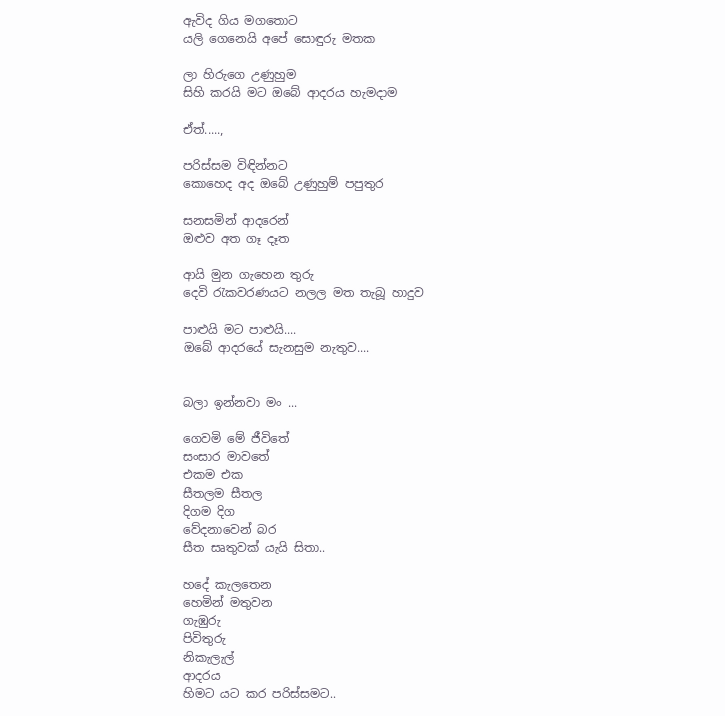ඇවිද ගිය මගතොට
යලි ගෙනෙයි අපේ සොඳුරු මතක

ලා හිරුගෙ උණුහුම
සිහි කරයි මට ඔබේ ආදරය හැමදාම

ඒත්.....,

පරිස්සම විඳින්නට
කොහෙද අද ඔබේ උණුහුම් පපුතුර

සනසමින් ආදරෙන්
ඔළුව අත ගෑ දෑත

ආයි මුන ගැහෙන තුරු
දෙවි රැකවරණයට නලල මත තැබූ හාදුව

පාළුයි මට පාළුයි....
ඔබේ ආදරයේ සැනසුම නැතුව....


බලා ඉන්නවා මං ...

ගෙවමි මේ ජීවිතේ
සංසාර මාවතේ
එකම එක
සීතලම සීතල
දිගම දිග
වේදනාවෙන් බර
සීත සෘතුවක් යැයි සිතා..

හදේ කැලතෙන
හෙමින් මතුවන
ගැඹුරු
පිවිතුරු
නිකැලැල්
ආදරය
හිමට යට කර පරිස්සමට..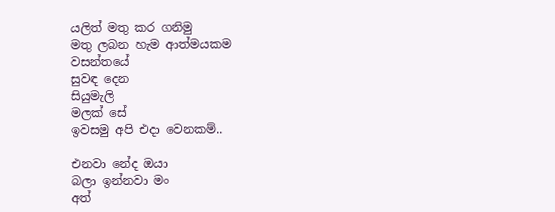යලිත් මතු කර ගනිමු
මතු ලබන හැම ආත්මයකම
වසන්තයේ
සුවඳ දෙන
සියුමැලි
මලක් සේ
ඉවසමු අපි එදා වෙනකම්..

එනවා නේද ඔයා
බලා ඉන්නවා මං
අත්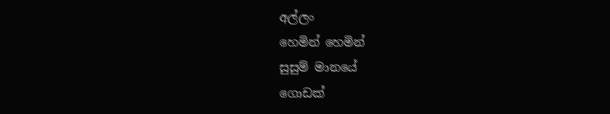අල්ලං
හෙමින් හෙමින්
සුසුම් මානයේ
ගොඩක්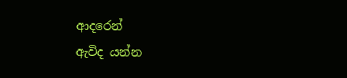ආදරෙන්
ඇවිද යන්න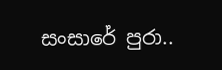සංසාරේ පුරා..